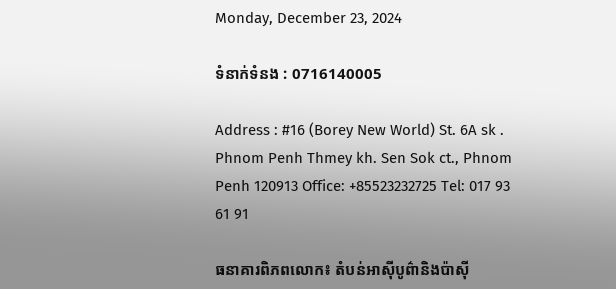Monday, December 23, 2024

ទំនាក់ទំនង : 0716140005

Address : #16 (Borey New World) St. 6A sk . Phnom Penh Thmey kh. Sen Sok ct., Phnom Penh 120913 Office: +85523232725 Tel: 017 93 61 91

ធនាគារពិភពលោក៖ តំបន់អាស៊ីបូព៌ានិងប៉ាស៊ី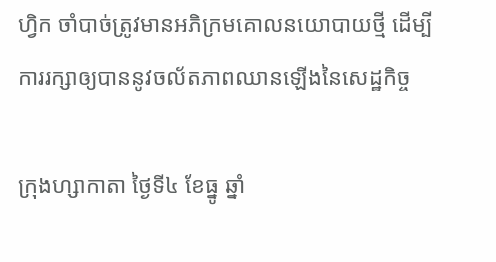ហ្វិក ចាំបាច់ត្រូវមានអភិក្រមគោលនយោបាយថ្មី ដើម្បី ការរក្សាឲ្យបាននូវចល័តភាពឈានឡើងនៃសេដ្ឋកិច្ច

ក្រុងហ្សាកាតា ថ្ងៃទី៤ ខែធ្នូ ឆ្នាំ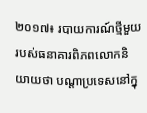២០១៧៖ របាយការណ៍ថ្មីមួយរបស់ធនាគារពិភពលោកនិយាយថា បណ្តាប្រទេសនៅក្នុ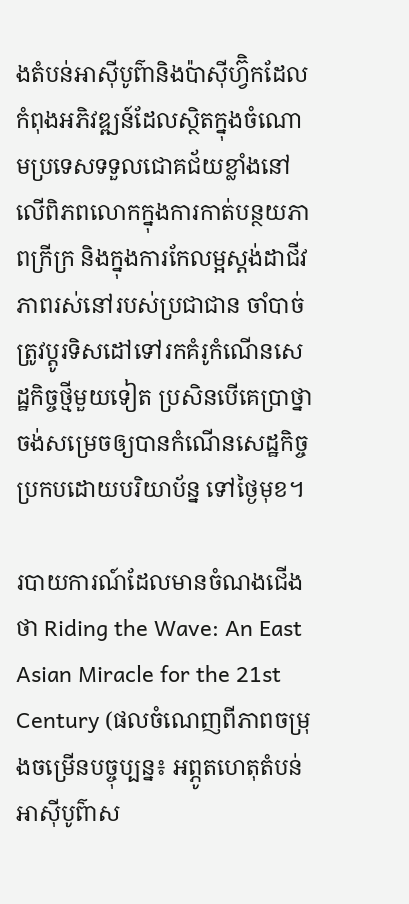ងតំបន់អាស៊ីបូព៌ានិងប៉ាស៊ីហ្វ៊ិកដែលកំពុងអភិវឌ្ឍន៍ដែលស្ថិតក្នុងចំណោមប្រទេសទទួលជោគជ័យខ្លាំងនៅលើពិភពលោកក្នុងការកាត់បន្ថយភាពក្រីក្រ និងក្នុងការកែលម្អស្តង់ដាជីវភាពរស់នៅរបស់ប្រជាជាន ចាំបាច់ត្រូវប្តូរទិសដៅទៅរកគំរូកំណើនសេដ្ឋកិច្ចថ្មីមួយទៀត ប្រសិនបើគេប្រាថ្នាចង់សម្រេចឲ្យបានកំណើនសេដ្ឋកិច្ចប្រកបដោយបរិយាប័ន្ន ទៅថ្ងៃមុខ។

របាយការណ៍ដែលមានចំណងជើងថា Riding the Wave: An East Asian Miracle for the 21st Century (ផលចំណេញពីភាពចម្រុងចម្រើនបច្ចុប្បន្ន៖ អព្ភូតហេតុតំបន់អាស៊ីបូព៌ាស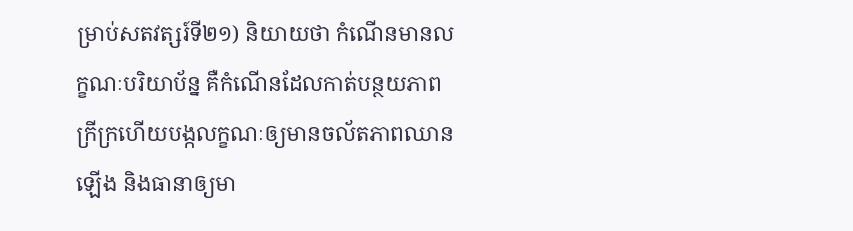ម្រាប់សតវត្សរ៍ទី២១) និយាយថា កំណើនមានលក្ខណៈបរិយាប័ន្ន គឺកំណើនដែលកាត់បន្ថយភាពក្រីក្រហើយបង្កលក្ខណៈឲ្យមានចល័តភាពឈានឡើង និងធានាឲ្យមា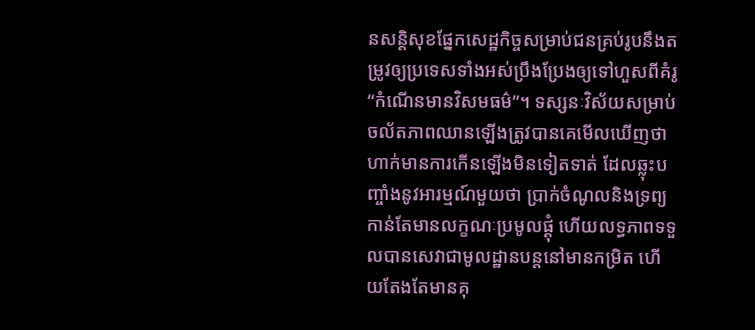នសន្តិសុខផ្នែកសេដ្ឋកិច្ចសម្រាប់ជនគ្រប់រូបនឹងតម្រូវឲ្យប្រទេសទាំងអស់ប្រឹងប្រែងឲ្យទៅហួសពីគំរូ “កំណើនមានវិសមធម៌”។ ទស្សនៈវិស័យសម្រាប់ចល័តភាពឈានឡើងត្រូវបានគេមើលឃើញថាហាក់មានការកើនឡើងមិនទៀតទាត់ ដែលឆ្លុះបញ្ចាំងនូវអារម្មណ៍មួយថា ប្រាក់ចំណូលនិងទ្រព្យកាន់តែមានលក្ខណៈប្រមូលផ្តុំ ហើយលទ្ធភាពទទួលបានសេវាជាមូលដ្ឋានបន្តនៅមានកម្រិត ហើយតែងតែមានគុ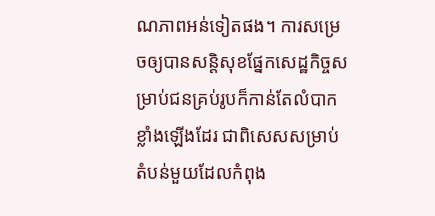ណភាពអន់ទៀតផង។ ការសម្រេចឲ្យបានសន្តិសុខផ្នែកសេដ្ឋកិច្ចសម្រាប់ជនគ្រប់រូបក៏កាន់តែលំបាកខ្លាំងឡើងដែរ ជាពិសេសសម្រាប់តំបន់មួយដែលកំពុង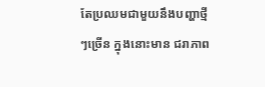តែប្រឈមជាមួយនឹងបញ្ហាថ្មីៗច្រើន ក្នុងនោះមាន ជរាភាព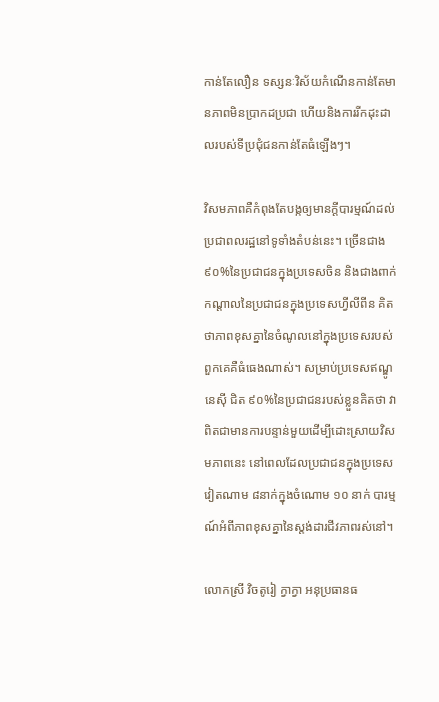កាន់តែលឿន ទស្សនៈវិស័យកំណើនកាន់តែមានភាពមិនប្រាកដប្រជា ហើយនិងការរីកដុះដាលរបស់ទីប្រជុំជនកាន់តែធំឡើងៗ។

វិសមភាពគឺកំពុងតែបង្កឲ្យមានក្តីបារម្មណ៍ដល់ប្រជាពលរដ្ឋនៅទូទាំងតំបន់នេះ។ ច្រើនជាង ៩០%នៃប្រជាជនក្នុងប្រទេសចិន និងជាងពាក់កណ្តាលនៃប្រជាជនក្នុងប្រទេសហ្វីលីពីន គិតថាភាពខុសគ្នានៃចំណូលនៅក្នុងប្រទេសរបស់ពួកគេគឺធំធេងណាស់។ សម្រាប់ប្រទេសឥណ្ឌូនេស៊ី ជិត ៩០%នៃប្រជាជនរបស់ខ្លួនគិតថា វាពិតជាមានការបន្ទាន់មួយដើម្បីដោះស្រាយវិសមភាពនេះ នៅពេលដែលប្រជាជនក្នុងប្រទេសវៀតណាម ៨នាក់ក្នុងចំណោម ១០ នាក់ បារម្មណ៍អំពីភាពខុសគ្នានៃស្តង់ដារជីវភាពរស់នៅ។

លោកស្រី វិចតូរៀ ក្វាក្វា អនុប្រធានធ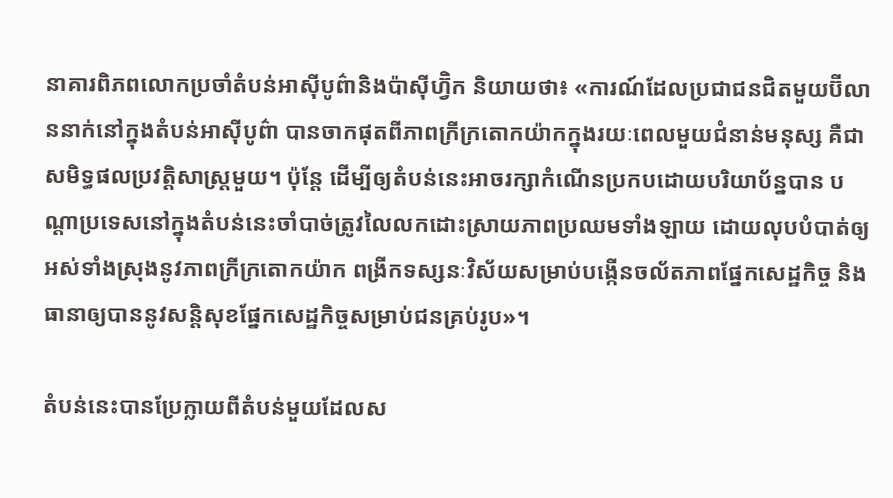នាគារពិភពលោកប្រចាំតំបន់អាស៊ីបូព៌ានិងប៉ាស៊ីហ្វ៊ិក និយាយថា៖ «ការណ៍ដែលប្រជាជនជិតមួយប៊ីលាននាក់នៅក្នុងតំបន់អាស៊ីបូព៌ា បានចាកផុតពីភាពក្រីក្រតោកយ៉ាកក្នុងរយៈពេលមួយជំនាន់មនុស្ស គឺជាសមិទ្ធផលប្រវត្តិសាស្ត្រមួយ។ ប៉ុន្តែ ដើម្បីឲ្យតំបន់នេះអាចរក្សាកំណើនប្រកបដោយបរិយាប័ន្នបាន បណ្តាប្រទេសនៅក្នុងតំបន់នេះចាំបាច់ត្រូវលៃលកដោះស្រាយភាពប្រឈមទាំងឡាយ ដោយលុបបំបាត់ឲ្យអស់ទាំងស្រុងនូវភាពក្រីក្រតោកយ៉ាក ពង្រីកទស្សនៈវិស័យសម្រាប់បង្កើនចល័តភាពផ្នែកសេដ្ឋកិច្ច និងធានាឲ្យបាននូវសន្តិសុខផ្នែកសេដ្ឋកិច្ចសម្រាប់ជនគ្រប់រូប»។

តំបន់នេះបានប្រែក្លាយពីតំបន់មួយដែលស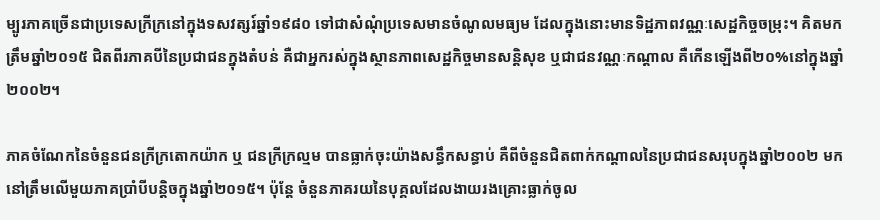ម្បូរភាគច្រើនជាប្រទេសក្រីក្រនៅក្នុងទសវត្សរ៍ឆ្នាំ១៩៨០ ទៅជាសំណុំប្រទេសមានចំណូលមធ្យម ដែលក្នុងនោះមានទិដ្ឋភាពវណ្ណៈសេដ្ឋកិច្ចចម្រុះ។ គិតមកត្រឹមឆ្នាំ២០១៥ ជិតពីរភាគបីនៃប្រជាជនក្នុងតំបន់ គឺជាអ្នករស់ក្នុងស្ថានភាពសេដ្ឋកិច្ចមានសន្តិសុខ ឬជាជនវណ្ណៈកណ្តាល គឺកើនឡើងពី២០%នៅក្នុងឆ្នាំ២០០២។

ភាគចំណែកនៃចំនួនជនក្រីក្រតោកយ៉ាក ឬ ជនក្រីក្រល្មម បានធ្លាក់ចុះយ៉ាងសន្ធឹកសន្ធាប់ គឺពីចំនួនជិតពាក់កណ្តាលនៃប្រជាជនសរុបក្នុងឆ្នាំ២០០២ មកនៅត្រឹមលើមួយភាគប្រាំបីបន្តិចក្នុងឆ្នាំ២០១៥។ ប៉ុន្តែ ចំនួនភាគរយនៃបុគ្គលដែលងាយរងគ្រោះធ្លាក់ចូល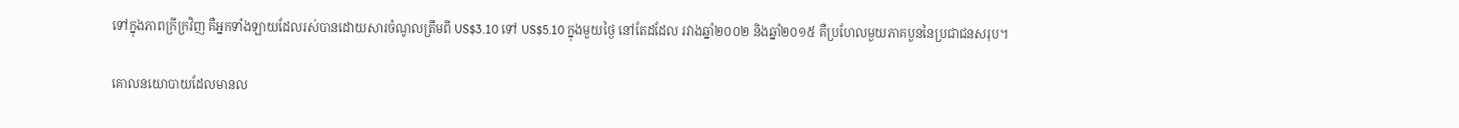ទៅក្នុងភាពក្រីក្រវិញ គឺអ្នកទាំងឡាយដែលរស់បានដោយសារចំណូលត្រឹមពី US$3.10 ទៅ US$5.10 ក្នុងមួយថ្ងៃ នៅតែដដែល រវាងឆ្នាំ២០០២ និងឆ្នាំ២០១៥ គឺប្រហែលមួយភាគបួននៃប្រជាជនសរុប។

គោលនយោបាយដែលមានល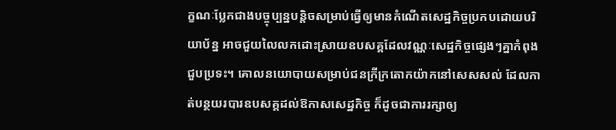ក្ខណៈប្លែកជាងបច្ចុប្បន្នបន្តិចសម្រាប់ធ្វើឲ្យមានកំណើតសេដ្ឋកិច្ចប្រកបដោយបរិយាប័ន្ន អាចជួយលៃលកដោះស្រាយឧបសគ្គដែលវណ្ណៈសេដ្ឋកិច្ចផ្សេងៗគ្នាកំពុងជួបប្រទះ។ គោលនយោបាយសម្រាប់ជនក្រីក្រតោកយ៉ាកនៅសេសសល់ ដែលកាត់បន្ថយរបារឧបសគ្គដល់ឱកាសសេដ្ឋកិច្ច ក៏ដូចជាការរក្សាឲ្យ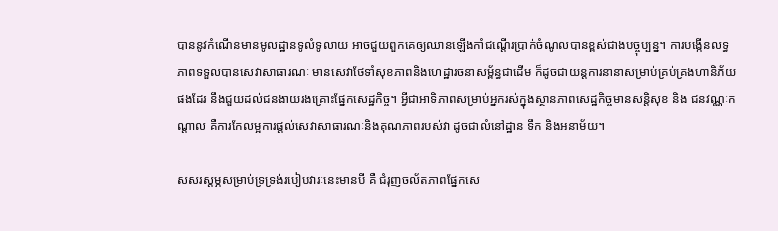បាននូវកំណើនមានមូលដ្ឋានទូលំទូលាយ អាចជួយពួកគេឲ្យឈានឡើងកាំជណ្តើរប្រាក់ចំណូលបានខ្ពស់ជាងបច្ចុប្បន្ន។ ការបង្កើនលទ្ធភាពទទួលបានសេវាសាធារណៈ មានសេវាថែទាំសុខភាពនិងហេដ្ឋារចនាសម្ព័ន្ធជាដើម ក៏ដូចជាយន្តការនានាសម្រាប់គ្រប់គ្រងហានិភ័យផងដែរ នឹងជួយដល់ជនងាយរងគ្រោះផ្នែកសេដ្ឋកិច្ច។ អ្វីជាអាទិភាពសម្រាប់អ្នករស់ក្នុងស្ថានភាពសេដ្ឋកិច្ចមានសន្តិសុខ និង ជនវណ្ណៈកណ្តាល គឺការកែលម្អការផ្តល់សេវាសាធារណៈនិងគុណភាពរបស់វា ដូចជាលំនៅដ្ឋាន ទឹក និងអនាម័យ។

សសរស្តម្ភសម្រាប់ទ្រទ្រង់របៀបវារៈនេះមានបី គឺ ជំរុញចល័តភាពផ្នែកសេ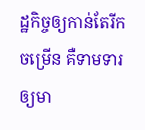ដ្ឋកិច្ចឲ្យកាន់តែរីកចម្រើន គឺទាមទារឲ្យមា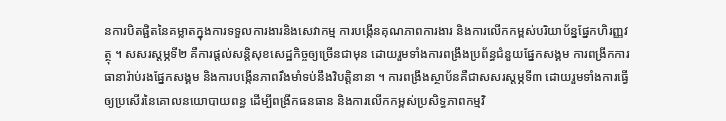នការបិតផ្ជិតនៃគម្លាតក្នុងការទទួលការងារនិងសេវាកម្ម ការបង្កើនគុណភាពការងារ និងការលើកកម្ពស់បរិយាប័ន្នផ្នែកហិរញ្ញវត្ថុ ។ សសរស្តម្ភទី២ គឺការផ្តល់សន្តិសុខសេដ្ឋកិច្ចឲ្យច្រើនជាមុន ដោយរួមទាំងការពង្រឹងប្រព័ន្ធជំនួយផ្នែកសង្គម ការពង្រីកការធានារ៉ាប់រងផ្នែកសង្គម និងការបង្កើនភាពរឹងមាំទប់នឹងវិបត្តិនានា ។ ការពង្រឹងស្ថាប័នគឺជាសសរស្តម្ភទី៣ ដោយរួមទាំងការធ្វើឲ្យប្រសើរនៃគោលនយោបាយពន្ធ ដើម្បីពង្រីកធនធាន និងការលើកកម្ពស់ប្រសិទ្ធភាពកម្មវិ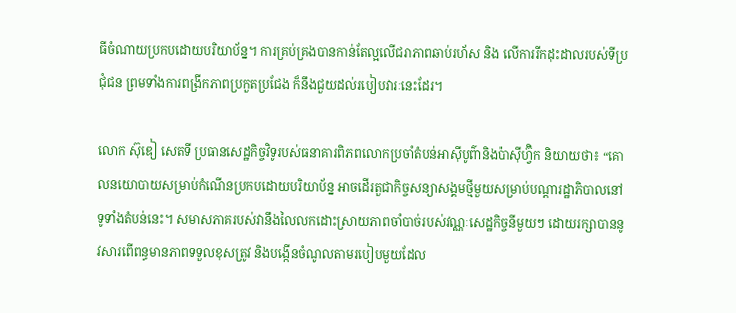ធីចំណាយប្រកបដោយបរិយាប័ន្ន។ ការគ្រប់គ្រងបានកាន់តែល្អលើជរាភាពឆាប់រហ័ស និង លើការរីកដុះដាលរបស់ទីប្រជុំជន ព្រមទាំងការពង្រីកភាពប្រកួតប្រជែង ក៏នឹងជួយដល់របៀបវារៈនេះដែរ។

លោក ស៊ុឌៀ សេតទី ប្រធានសេដ្ឋកិច្ចវិទូរបស់ធនាគារពិភពលោកប្រចាំតំបន់អាស៊ីបូព៌ានិងប៉ាស៊ីហ្វ៊ិក និយាយថា៖ “គោលនយោបាយសម្រាប់កំណើនប្រកបដោយបរិយាប័ន្ន អាចដើរតួជាកិច្ចសន្យាសង្គមថ្មីមួយសម្រាប់បណ្តារដ្ឋាភិបាលនៅទូទាំងតំបន់នេះ។ សមាសភាគរបស់វានឹងលៃលកដោះស្រាយភាពចាំបាច់របស់វណ្ណៈសេដ្ឋកិច្ចនីមួយៗ ដោយរក្សាបាននូវសារពើពន្ធមានភាពទទួលខុសត្រូវ និងបង្កើនចំណូលតាមរបៀបមួយដែល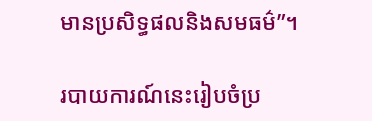មានប្រសិទ្ធផលនិងសមធម៌”។

របាយការណ៍នេះរៀបចំប្រ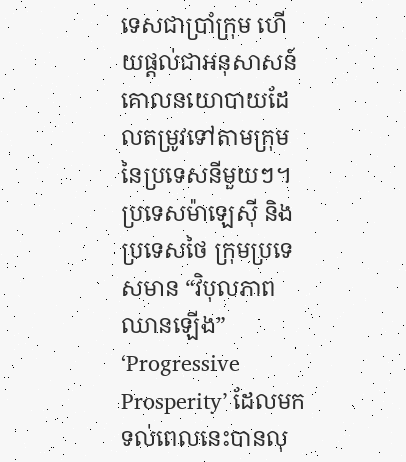ទេសជាប្រាំក្រុម ហើយផ្តល់ជាអនុសាសន៍គោលនយោបាយដែលតម្រូវទៅតាមក្រុមនៃប្រទេសនីមួយៗ។ ប្រទេសម៉ាឡេស៊ី និង ប្រទេសថៃ ក្រុមប្រទេសមាន “វិបុលភាពឈានឡើង” ‘Progressive Prosperity’ ដែលមកទល់ពេលនេះបានលុ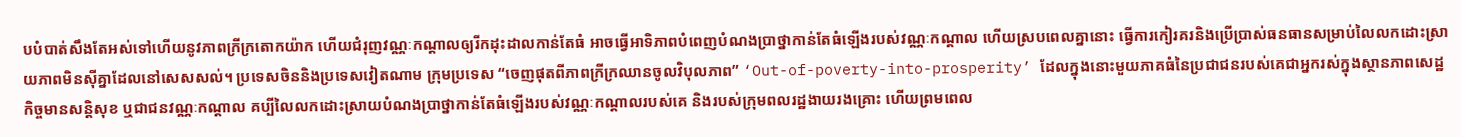បបំបាត់សឹងតែអស់ទៅហើយនូវភាពក្រីក្រតោកយ៉ាក ហើយជំរុញវណ្ណៈកណ្តាលឲ្យរីកដុះដាលកាន់តែធំ អាចធ្វើអាទិភាពបំពេញបំណងប្រាថ្នាកាន់តែធំឡើងរបស់វណ្ណៈកណ្តាល ហើយស្របពេលគ្នានោះ ធ្វើការកៀរគរនិងប្រើប្រាស់ធនធានសម្រាប់លៃលកដោះស្រាយភាពមិនស៊ីគ្នាដែលនៅសេសសល់។ ប្រទេសចិននិងប្រទេសវៀតណាម ក្រុមប្រទេស “ចេញផុតពីភាពក្រីក្រឈានចូលវិបុលភាព” ‘Out-of-poverty-into-prosperity’ ដែលក្នុងនោះមួយភាគធំនៃប្រជាជនរបស់គេជាអ្នករស់ក្នុងស្ថានភាពសេដ្ឋកិច្ចមានសន្តិសុខ ឬជាជនវណ្ណៈកណ្តាល គប្បីលៃលកដោះស្រាយបំណងប្រាថ្នាកាន់តែធំឡើងរបស់វណ្ណៈកណ្តាលរបស់គេ និងរបស់ក្រុមពលរដ្ឋងាយរងគ្រោះ ហើយព្រមពេល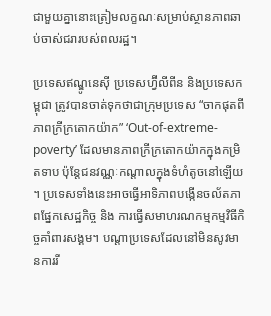ជាមួយគ្នានោះត្រៀមលក្ខណៈសម្រាប់ស្ថានភាពឆាប់ចាស់ជរារបស់ពលរដ្ឋ។

ប្រទេសឥណ្ឌូនេស៊ី ប្រទេសហ្វ៊ីលីពីន និងប្រទេសកម្ពុជា ត្រូវបានចាត់ទុកថាជាក្រុមប្រទេស “ចាកផុតពីភាពក្រីក្រតោកយ៉ាក” ‘Out-of-extreme-poverty’ ដែលមានភាពក្រីក្រតោកយ៉ាកក្នុងកម្រិតទាប ប៉ុន្តែជនវណ្ណៈកណ្តាលក្នុងទំហំតូចនៅឡើយ។ ប្រទេសទាំងនេះអាចធ្វើអាទិភាពបង្កើនចល័តភាពផ្នែកសេដ្ឋកិច្ច និង ការធ្វើសមាហរណកម្មកម្មវិធីកិច្ចគាំពារសង្គម។ បណ្តាប្រទេសដែលនៅមិនសូវមានការរី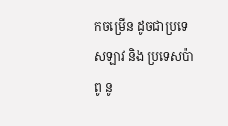កចម្រើន ដូចជាប្រទេសឡាវ និង ប្រទេសប៉ាពូ នូ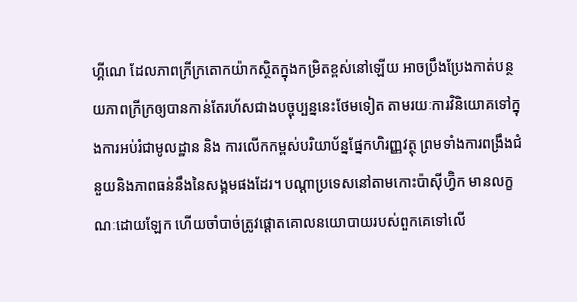ហ្គីណេ ដែលភាពក្រីក្រតោកយ៉ាកស្ថិតក្នុងកម្រិតខ្ពស់នៅឡើយ អាចប្រឹងប្រែងកាត់បន្ថយភាពក្រីក្រឲ្យបានកាន់តែរហ័សជាងបច្ចុប្បន្ននេះថែមទៀត តាមរយៈការវិនិយោគទៅក្នុងការអប់រំជាមូលដ្ឋាន និង ការលើកកម្ពស់បរិយាប័ន្នផ្នែកហិរញ្ញវត្ថុ ព្រមទាំងការពង្រឹងជំនួយនិងភាពធន់នឹងនៃសង្គមផងដែរ។ បណ្តាប្រទេសនៅតាមកោះប៉ាស៊ីហ្វ៊ិក មានលក្ខណៈដោយឡែក ហើយចាំបាច់ត្រូវផ្តោតគោលនយោបាយរបស់ពួកគេទៅលើ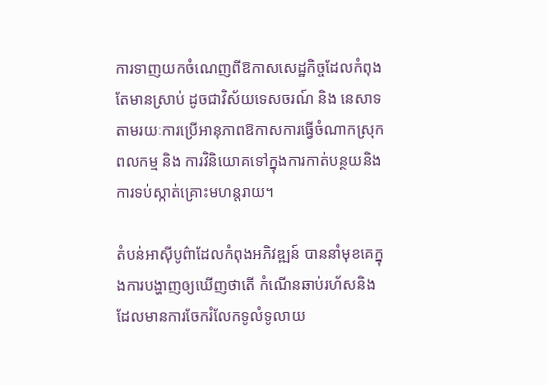ការទាញយកចំណេញពីឱកាសសេដ្ឋកិច្ចដែលកំពុងតែមានស្រាប់ ដូចជាវិស័យទេសចរណ៍ និង នេសាទ តាមរយៈការប្រើអានុភាពឱកាសការធ្វើចំណាកស្រុកពលកម្ម និង ការវិនិយោគទៅក្នុងការកាត់បន្ថយនិងការទប់ស្កាត់គ្រោះមហន្តរាយ។

តំបន់អាស៊ីបូព៌ាដែលកំពុងអភិវឌ្ឍន៍ បាននាំមុខគេក្នុងការបង្ហាញឲ្យឃើញថាតើ កំណើនឆាប់រហ័សនិងដែលមានការចែករំលែកទូលំទូលាយ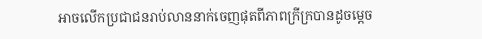អាចលើកប្រជាជនរាប់លាននាក់ចេញផុតពីភាពក្រីក្របានដូចម្តេច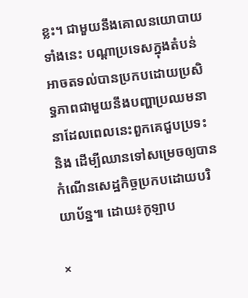ខ្លះ។ ជាមួយនឹងគោលនយោបាយទាំងនេះ បណ្តាប្រទេសក្នុងតំបន់អាចតទល់បានប្រកបដោយប្រសិទ្ធភាពជាមួយនឹងបញ្ហាប្រឈមនានាដែលពេលនេះពួកគេជួបប្រទះ និង ដើម្បីឈានទៅសម្រេចឲ្យបានកំណើនសេដ្ឋកិច្ចប្រកបដោយបរិយាប័ន្ន៕ ដោយ៖កូឡាប

×